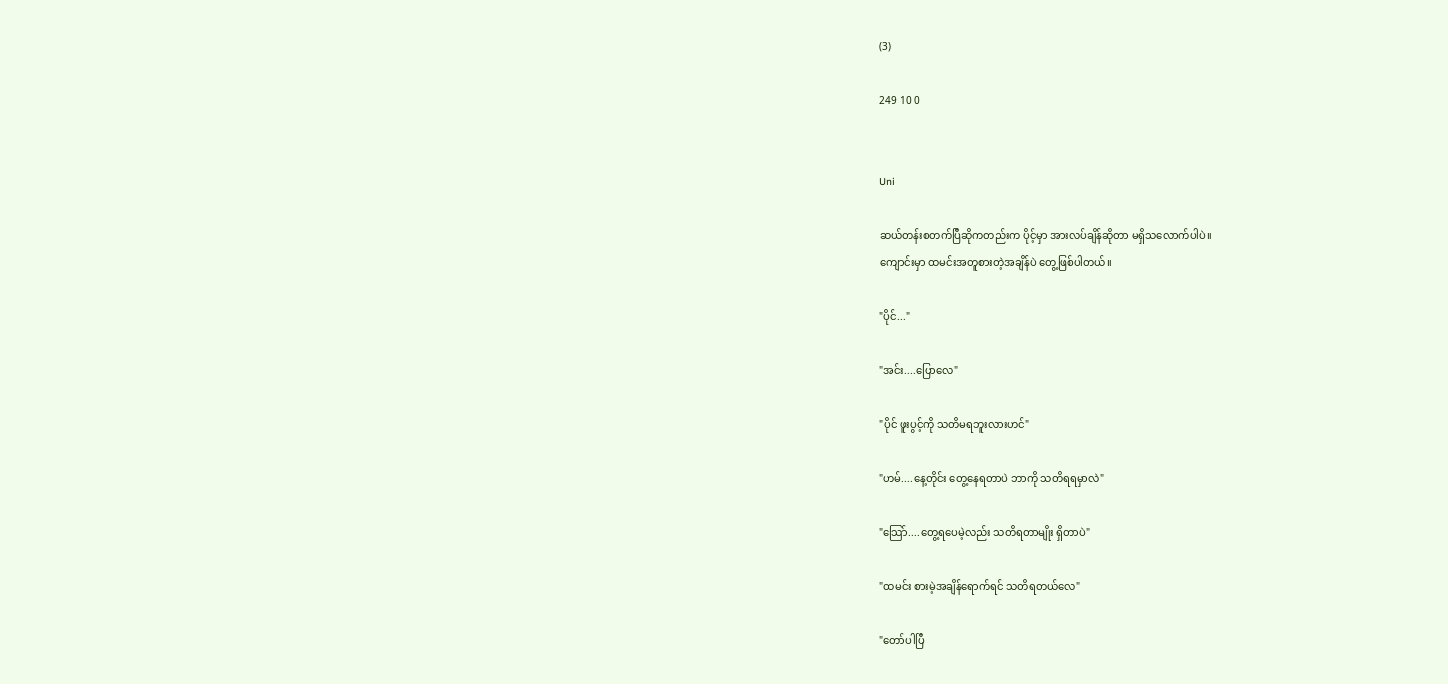(3)

249 10 0


Uni

ဆယ်တန်းစတက်ပြီဆိုကတည်းက ပိုင့်မှာ အားလပ်ချိန်ဆိုတာ မရှိသလောက်ပါပဲ။
ကျောင်းမှာ ထမင်းအတူစားတဲ့အချိန်ပဲ တွေ့ဖြစ်ပါတယ်။

"ပိုင်..."

"အင်း....ပြောလေ"

"ပိုင် ဖူးပွင့်ကို သတိမရဘူးလားဟင်"

"ဟမ်....နေ့တိုင်း တွေ့နေရတာပဲ ဘာကို သတိရရမှာလဲ"

"သြော်....တွေ့ရပေမဲ့လည်း သတိရတာမျိုး ရှိတာပဲ"

"ထမင်း စားမဲ့အချိန်ရောက်ရင် သတိရတယ်လေ"

"တော်ပါပြီ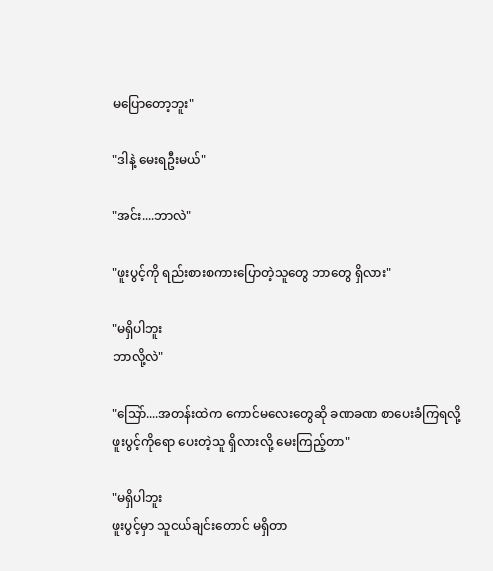မပြောတော့ဘူး"

"ဒါနဲ့ မေးရဦးမယ်"

"အင်း....ဘာလဲ"

"ဖူးပွင့်ကို ရည်းစားစကားပြောတဲ့သူတွေ ဘာတွေ ရှိလား"

"မရှိပါဘူး
ဘာလို့လဲ"

"သြော်....အတန်းထဲက ကောင်မလေးတွေဆို ခဏခဏ စာပေးခံကြရလို့
ဖူးပွင့်ကိုရော ပေးတဲ့သူ ရှိလားလို့ မေးကြည့်တာ"

"မရှိပါဘူး
ဖူးပွင့်မှာ သူငယ်ချင်းတောင် မရှိတာ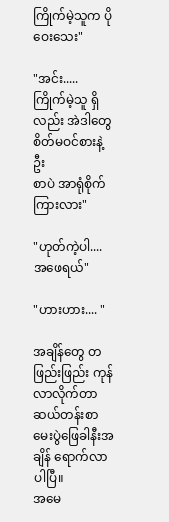ကြိုက်မဲ့သူက ပိုဝေးသေး"

"အင်း.....
ကြိုက်မဲ့သူ ရှိလည်း အဲဒါတွေ စိတ်မဝင်စားနဲ့ဦး
စာပဲ အာရုံစိုက်
ကြားလား"

"ဟုတ်ကဲ့ပါ....အဖေရယ်"

"ဟားဟား.... "

အချိန်တွေ တဖြည်းဖြည်း ကုန်လာလိုက်တာ ဆယ်တန်းစာမေးပွဲဖြေခါနီးအချိန် ရောက်လာပါပြီ။
အမေ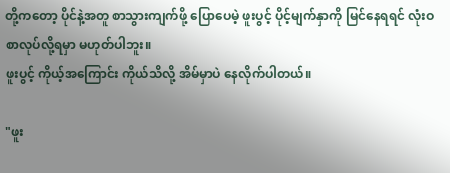တို့ကတော့ ပိုင်နဲ့အတူ စာသွားကျက်ဖို့ ပြောပေမဲ့ ဖူးပွင့် ပိုင့်မျက်နှာကို မြင်နေရရင် လုံးဝ စာလုပ်လို့ရမှာ မဟုတ်ပါဘူး။
ဖူးပွင့် ကိုယ့်အကြောင်း ကိုယ်သိလို့ အိမ်မှာပဲ နေလိုက်ပါတယ်။

"ဖူး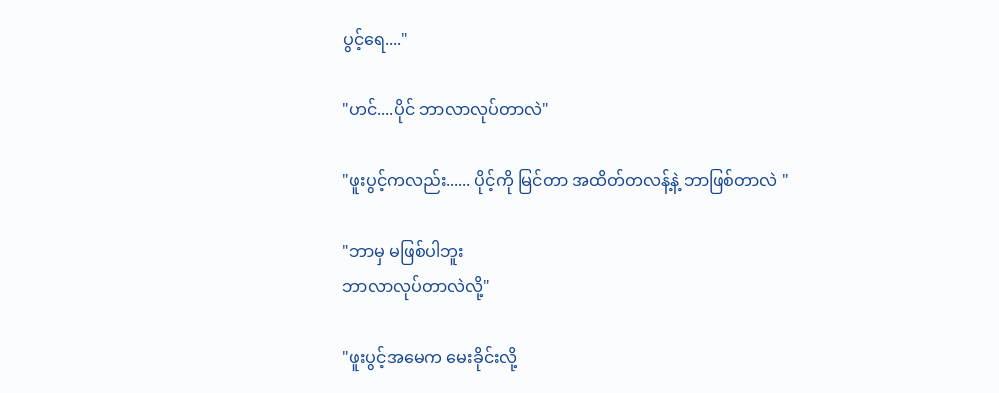ပွင့်ရေ...."

"ဟင်....ပိုင် ဘာလာလုပ်တာလဲ"

"ဖူးပွင့်ကလည်း...... ပိုင့်ကို မြင်တာ အထိတ်တလန့်နဲ့ ဘာဖြစ်တာလဲ "

"ဘာမှ မဖြစ်ပါဘူး
ဘာလာလုပ်တာလဲလို့"

"ဖူးပွင့်အမေက မေးခိုင်းလို့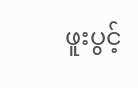ဖူးပွင့်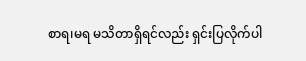စာရ၊မရ မသိတာရှိရင်လည်း ရှင်းပြလိုက်ပါ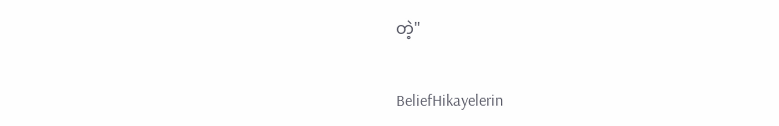တဲ့"

BeliefHikayelerin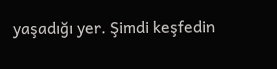yaşadığı yer. Şimdi keşfedin